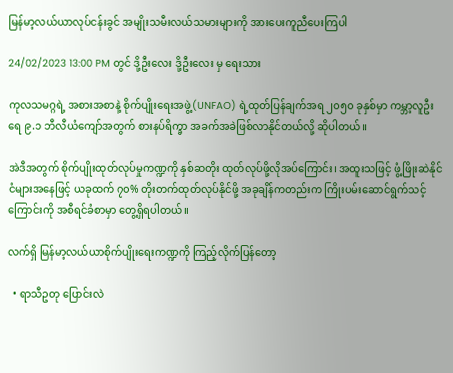မြန်မာ့လယ်ယာလုပ်ငန်းခွင် အမျိုးသမီးလယ်သမားများကို အားပေးကူညီပေးကြပါ

24/02/2023 13:00 PM တွင် ဒို့ဦးလေး ဒို့ဦးလေး မှ ရေးသား

ကုလသမဂ္ဂရဲ့ အစားအစာနဲ့ စိုက်ပျိုးရေးအဖွဲ့(UNFAO) ရဲ့ထုတ်ပြန်ချက်အရ ၂၀၅၀ ခုနှစ်မှာ ကမ္ဘာ့လူဦးရေ ၉.၁ ဘီလီယံကျော်အတွက် စားနပ်ရိက္ခာ အခက်အခဲဖြစ်လာနိုင်တယ်လို့ ဆိုပါတယ်။

အဲဒီအတွက် စိုက်ပျိုးထုတ်လုပ်မှုကဏ္ဍကို နှစ်ဆတိုး ထုတ်လုပ်ဖို့လိုအပ်ကြောင်း၊ အထူးသဖြင့် ဖွံ့ဖြိုးဆဲနိုင်ငံများအနေဖြင့် ယခုထက် ၇၀% တိုးတက်ထုတ်လုပ်နိုင်ဖို့ အခုချိန်ကတည်းက ကြိုးပမ်းဆောင်ရွက်သင့်ကြောင်းကို အစီရင်ခံစာမှာ တွေ့ရှိရပါတယ်။

လက်ရှိ မြန်မာ့လယ်ယာစိုက်ပျိုးရေးကဏ္ဍကို ကြည့်လိုက်ပြန်တော့

  • ရာသီဥတု ပြောင်းလဲ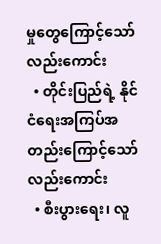မှုတွေကြောင့်သော်လည်းကောင်း
  • တိုင်းပြည်ရဲ့ နိုင်ငံရေးအကြပ်အတည်းကြောင့်သော်လည်းကောင်း
  • စီးပွားရေး၊ လူ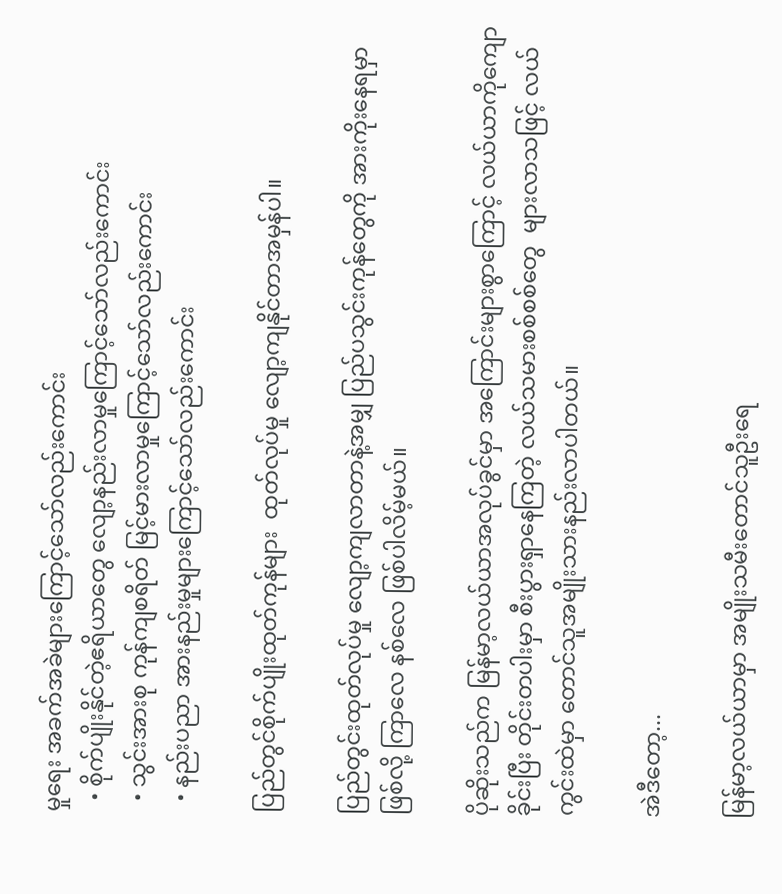မှုရေး အခက်အခဲများကြောင့်သော်လည်းကောင်း
  • စိုက်ပျိုးနိုင်တဲ့ဧရိယာတွေ လျော့နည်းလာမှုကြောင့်သော်လည်းကောင်း
  • သွင်းအားစု ကုန်ကျစရိတ် မြင့်မားလာမှုကြောင့်သော်လည်းကောင်း
  • နည်းပညာ အားနည်းမှုများကြောင့်သော်လည်းကောင်း

ပြည်တွင်စိုက်ပျိုးထုတ်ကုန်များ  ထုတ်လုပ်မှု လျော့ကျနိုင်တာအမှန်ပါ။

ပြည်တွင်းထုတ်လုပ်မှု လျော့ကျလာတာနဲ့အမျှ ပြည်ပသွင်းကုန်တွေကို အားကိုးနေရမှာဖြစ်လို့ ကြာလေ နစ်လေ ဖြစ်ပါလိမ့်မယ်။

ပိုဆိုးသည်က မြန်မာ့လယ်ယာအလုပ်ခွင်မှာ အကြောင်းများစွာကြောင့် လယ်ယာကိုကျောခိုင်းပြီး တိုင်းတပါးမှာ စီးပွားရှာနေကြတဲ့ လယ်သမားစစ်စစ်တွေ  များလာသဖြင့် လယ်ကွင်းထဲမှာ တောင်သူအမျိုးသားနည်းလာပါတယ်။

အဲဒီတော့...

မြန်မာ့လယ်ယာမှာ အမျိုးသမီးတောင်သူဦးရေ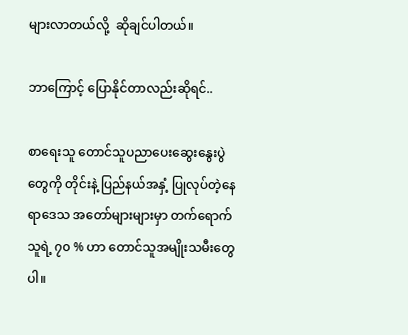များလာတယ်လို့  ဆိုချင်ပါတယ်။

ဘာကြောင့် ပြောနိုင်တာလည်းဆိုရင်..

စာရေးသူ တောင်သူပညာပေးဆွေးနွေးပွဲတွေကို တိုင်းနဲ့ ပြည်နယ်အနှံ့ ပြုလုပ်တဲ့နေရာဒေသ အတော်များများမှာ တက်ရောက်သူရဲ့ ၇၀ % ဟာ တောင်သူအမျိုးသမီးတွေပါ။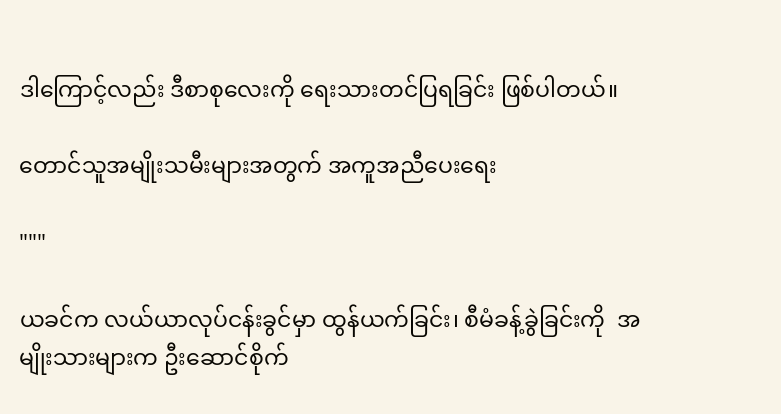ဒါကြောင့်လည်း ဒီစာစုလေးကို ရေးသားတင်ပြရခြင်း ဖြစ်ပါတယ်။

တောင်သူအမျိုးသမီးများအတွက် အကူအညီပေးရေး

"""

ယခင်က လယ်ယာလုပ်ငန်းခွင်မှာ ထွန်ယက်ခြင်း၊ စီမံခန့်ခွဲခြင်းကို  အမျိုးသားများက ဦးဆောင်စိုက်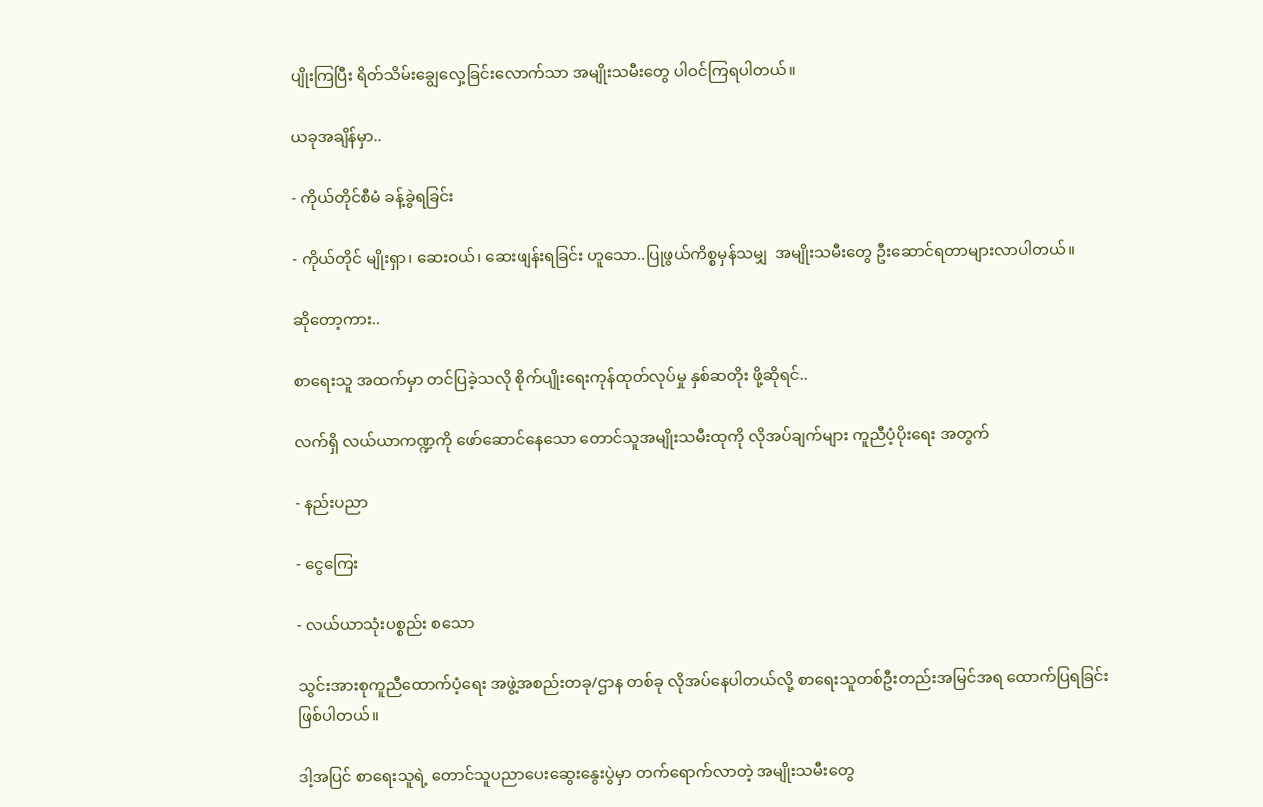ပျိုးကြပြီး ရိတ်သိမ်းချွေလှေ့ခြင်းလောက်သာ အမျိုးသမီးတွေ ပါဝင်ကြရပါတယ်။

ယခုအချိန်မှာ..

- ကိုယ်တိုင်စီမံ ခန့်ခွဲရခြင်း

- ကိုယ်တိုင် မျိုးရှာ၊ ဆေးဝယ်၊ ဆေးဖျန်းရခြင်း ဟူသော..ပြုဖွယ်ကိစ္စမှန်သမျှ  အမျိုးသမီးတွေ ဦးဆောင်ရတာများလာပါတယ်။

ဆိုတော့ကား..

စာရေးသူ အထက်မှာ တင်ပြခဲ့သလို စိုက်ပျိုးရေးကုန်ထုတ်လုပ်မှု နှစ်ဆတိုး ဖို့ဆိုရင်..

လက်ရှိ လယ်ယာကဏ္ဍကို ဖော်ဆောင်နေသော တောင်သူအမျိုးသမီးထုကို လိုအပ်ချက်များ ကူညီပံ့ပိုးရေး အတွက်

- နည်းပညာ

- ငွေကြေး

- လယ်ယာသုံးပစ္စည်း စသော

သွင်းအားစုကူညီထောက်ပံ့ရေး အဖွဲ့အစည်းတခု/ဌာန တစ်ခု လိုအပ်နေပါတယ်လို့ စာရေးသူတစ်ဦးတည်းအမြင်အရ ထောက်ပြရခြင်းဖြစ်ပါတယ်။

ဒါ့အပြင် စာရေးသူရဲ့ တောင်သူပညာပေးဆွေးနွေးပွဲမှာ တက်ရောက်လာတဲ့ အမျိုးသမီးတွေ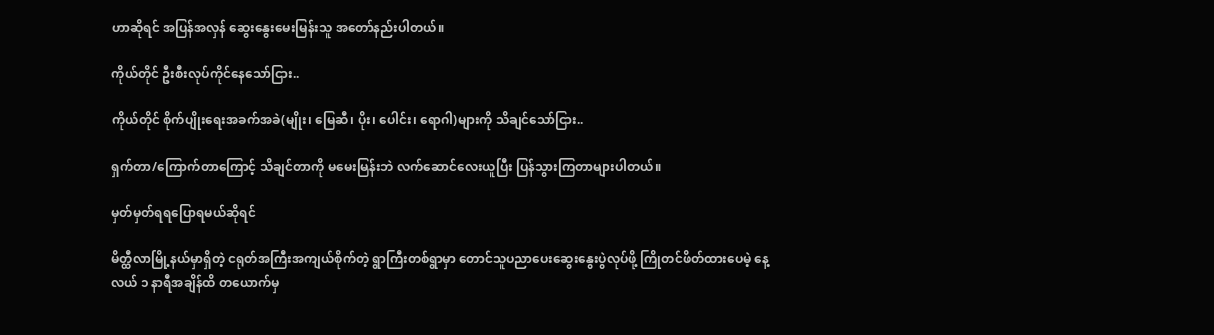ဟာဆိုရင် အပြန်အလှန် ဆွေးနွေးမေးမြန်းသူ အတော်နည်းပါတယ်။

ကိုယ်တိုင် ဦးစီးလုပ်ကိုင်နေသော်ငြား..

ကိုယ်တိုင် စိုက်ပျိုးရေးအခက်အခဲ(မျိုး၊ မြေဆီ၊ ပိုး၊ ပေါင်း၊ ရောဂါ)များကို သိချင်သော်ငြား..

ရှက်တာ/ကြောက်တာကြောင့် သိချင်တာကို မမေးမြန်းဘဲ လက်ဆောင်လေးယူပြီး ပြန်သွားကြတာများပါတယ်။

မှတ်မှတ်ရရပြောရမယ်ဆိုရင်

မိတ္ထီလာမြို့နယ်မှာရှိတဲ့ ငရုတ်အကြီးအကျယ်စိုက်တဲ့ ရွာကြီးတစ်ရွာမှာ တောင်သူပညာပေးဆွေးနွေးပွဲလုပ်ဖို့ ကြိုတင်ဖိတ်ထားပေမဲ့ နေ့လယ် ၁ နာရီအချိန်ထိ တယောက်မှ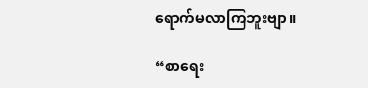ရောက်မလာကြဘူးဗျာ။

“စာရေး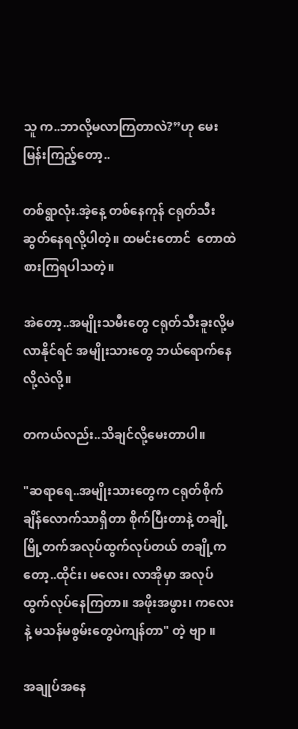သူ က..ဘာလို့မလာကြတာလဲ?”ဟု မေးမြန်းကြည့်တော့..

တစ်ရွာလုံး.အဲ့နေ့ တစ်နေကုန် ငရုတ်သီးဆွတ်နေရလို့ပါတဲ့။ ထမင်းတောင်  တောထဲစားကြရပါသတဲ့။

အဲတော့..အမျိုးသမီးတွေ ငရုတ်သီးခူးလို့မလာနိုင်ရင် အမျိုးသားတွေ ဘယ်ရောက်နေလို့လဲလို့။

တကယ်လည်း..သိချင်လို့မေးတာပါ။

"ဆရာရေ..အမျိုးသားတွေက ငရုတ်စိုက်ချိန်လောက်သာရှိတာ စိုက်ပြီးတာနဲ့ တချို့ မြို့တက်အလုပ်ထွက်လုပ်တယ် တချို့ကတော့..ထိုင်း၊ မလေး၊ လာအိုမှာ အလုပ်ထွက်လုပ်နေကြတာ။ အဖိုးအဖွား၊ ကလေးနဲ့ မသန်မစွမ်းတွေပဲကျန်တာ" တဲ့ ဗျာ ။

အချုပ်အနေ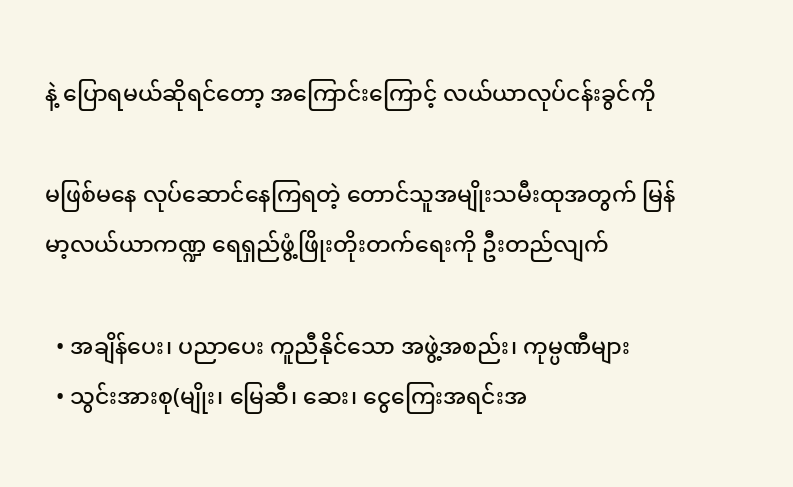နဲ့ ပြောရမယ်ဆိုရင်တော့ အကြောင်းကြောင့် လယ်ယာလုပ်ငန်းခွင်ကို

မဖြစ်မနေ လုပ်ဆောင်နေကြရတဲ့ တောင်သူအမျိုးသမီးထုအတွက် မြန်မာ့လယ်ယာကဏ္ဍ ရေရှည်ဖွံ့ဖြိုးတိုးတက်ရေးကို ဦးတည်လျက်

  • အချိန်ပေး၊ ပညာပေး ကူညီနိုင်သော အဖွဲ့အစည်း၊ ကုမ္ပဏီများ
  • သွင်းအားစု(မျိုး၊ မြေဆီ၊ ဆေး၊ ငွေကြေးအရင်းအ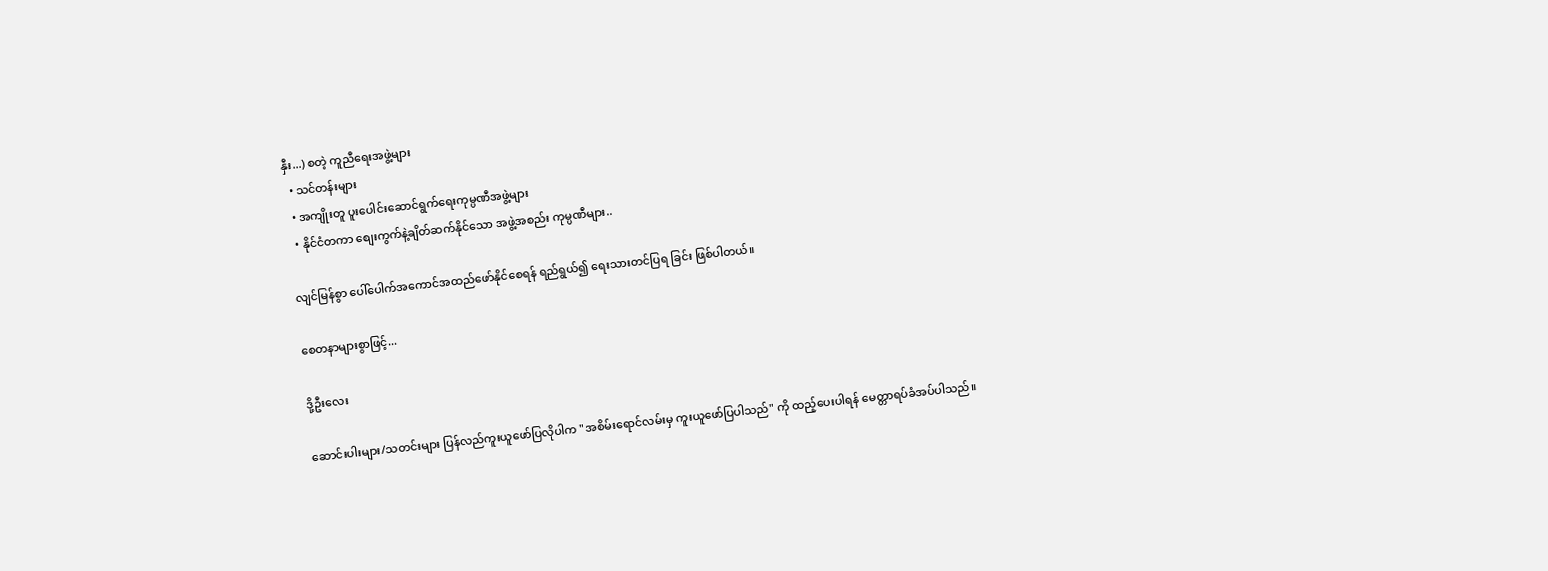နှီး...) စတဲ့ ကူညီရေးအဖွဲ့များ
  • သင်တန်းများ
  • အကျိုးတူ ပူးပေါင်းဆောင်ရွက်ရေးကုမ္ပဏီအဖွဲ့များ
  • နိုင်ငံတကာ စျေးကွက်နဲ့ချိတ်ဆက်နိုင်သော အဖွဲ့အစည်း ကုမ္ပဏီများ..

လျင်မြန်စွာ ပေါ်ပေါက်အကောင်အထည်ဖော်နိုင်စေရန် ရည်ရွယ်၍ ရေးသားတင်ပြရ ခြင်း ဖြစ်ပါတယ်။

စေတနာများစွာဖြင့်...

ဒို့ဦးလေး

ဆောင်းပါးများ/သတင်းများ ပြန်လည်ကူးယူဖော်ပြလိုပါက "အစိမ်းရောင်လမ်းမှ ကူးယူဖော်ပြပါသည်" ကို ထည့်ပေးပါရန် မေတ္တာရပ်ခံအပ်ပါသည်။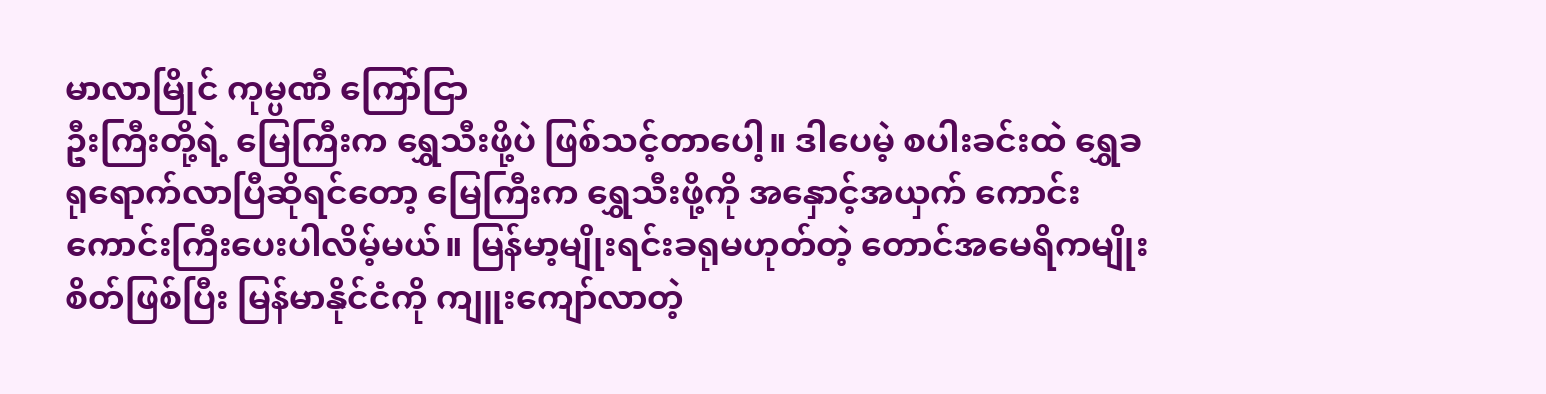မာလာမြိုင် ကုမ္ပဏီ ကြော်ငြာ
ဦးကြီးတို့ရဲ့ မြေကြီးက ရွှေသီးဖို့ပဲ ဖြစ်သင့်တာပေါ့။ ဒါပေမဲ့ စပါးခင်းထဲ ရွှေခရုရောက်လာပြီဆိုရင်တော့ မြေကြီးက ရွှေသီးဖို့ကို အနှောင့်အယှက် ကောင်းကောင်းကြီးပေးပါလိမ့်မယ်။ မြန်မာ့မျိုးရင်းခရုမဟုတ်တဲ့ တောင်အမေရိကမျိုးစိတ်ဖြစ်ပြီး မြန်မာနိုင်ငံကို ကျူးကျော်လာတဲ့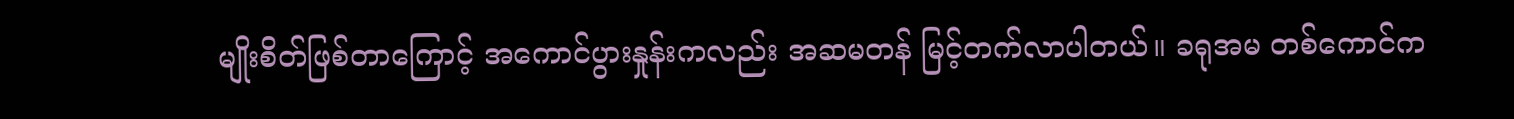မျိုးစိတ်ဖြစ်တာကြောင့် အကောင်ပွားနှုန်းကလည်း အဆမတန် မြင့်တက်လာပါတယ်။ ခရုအမ တစ်ကောင်က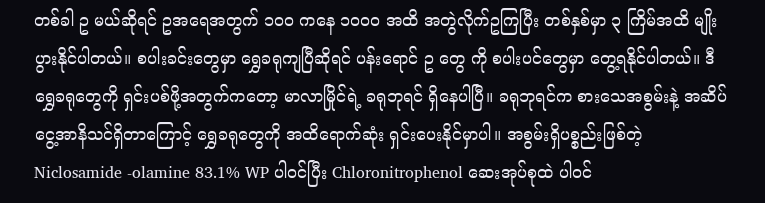တစ်ခါ ဥ မယ်ဆိုရင် ဥအရေအတွက် ၁၀၀ ကနေ ၁၀၀၀ အထိ အတွဲလိုက်ဥကြပြီး တစ်နှစ်မှာ ၃ ကြိမ်အထိ မျိုးပွားနိုင်ပါတယ်။ စပါးခင်းတွေမှာ ရွှေခရုကျပြီဆိုရင် ပန်းရောင် ဥ တွေ ကို စပါးပင်တွေမှာ တွေ့ရနိုင်ပါတယ်။ ဒီရွှေခရုတွေကို ရှင်းပစ်ဖို့အတွက်ကတော့ မာလာမြိုင်ရဲ့ ခရုဘုရင် ရှိနေပါပြီ။ ခရုဘုရင်က စားသေအစွမ်းနဲ့ အဆိပ်ငွေ့အာနိသင်ရှိတာကြောင့် ရွှေခရုတွေကို အထိရောက်ဆုံး ရှင်းပေးနိုင်မှာပါ။ အစွမ်းရှိပစ္စည်းဖြစ်တဲ့ Niclosamide -olamine 83.1% WP ပါဝင်ပြီး Chloronitrophenol ဆေးအုပ်စုထဲ ပါဝင်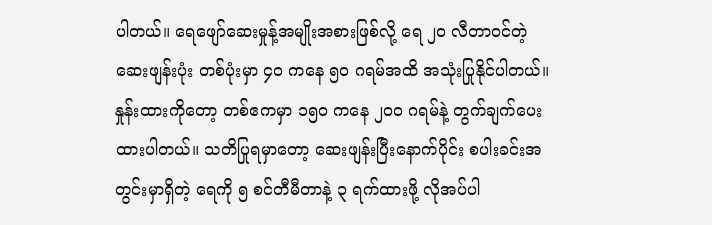ပါတယ်။ ရေဖျော်ဆေးမှုန့်အမျိုးအစားဖြစ်လို့ ရေ ၂၀ လီတာဝင်တဲ့ဆေးဖျန်းပုံး တစ်ပုံးမှာ ၄၀ ကနေ ၅၀ ဂရမ်အထိ အသုံးပြုနိုင်ပါတယ်။ နှုန်းထားကိုတော့ တစ်ဧကမှာ ၁၅၀ ကနေ ၂၀၀ ဂရမ်နဲ့ တွက်ချက်ပေးထားပါတယ်။ သတိပြုရမှာတော့ ဆေးဖျန်းပြီးနောက်ပိုင်း စပါးခင်းအတွင်းမှာရှိတဲ့ ရေကို ၅ စင်တီမီတာနဲ့ ၃ ရက်ထားဖို့ လိုအပ်ပါ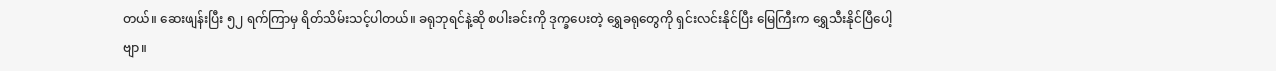တယ်။ ဆေးဖျန်းပြီး ၅၂ ရက်ကြာမှ ရိတ်သိမ်းသင့်ပါတယ်။ ခရုဘုရင်နဲ့ဆို စပါးခင်းကို ဒုက္ခပေးတဲ့ ရွှေခရုတွေကို ရှင်းလင်းနိုင်ပြီး မြေကြီးက ရွှေသီးနိုင်ပြီပေါ့ဗျာ။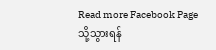Read more Facebook Page သို့သွားရန်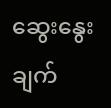ဆွေးနွေးချက်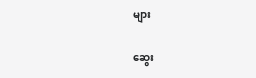များ

ဆွေး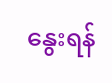နွေးရန်